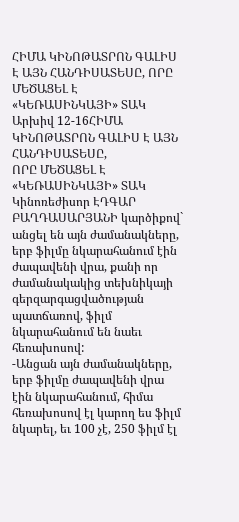ՀԻՄԱ ԿԻՆՈԹԱՏՐՈՆ ԳԱԼԻՍ Է ԱՅՆ ՀԱՆԴԻՍԱՏԵՍԸ, ՈՐԸ ՄԵԾԱՑԵԼ Է «ԿԵՌԱՍԻՆԿԱՅԻ» ՏԱԿ
Արխիվ 12-16ՀԻՄԱ ԿԻՆՈԹԱՏՐՈՆ ԳԱԼԻՍ Է ԱՅՆ ՀԱՆԴԻՍԱՏԵՍԸ,
ՈՐԸ ՄԵԾԱՑԵԼ Է «ԿԵՌԱՍԻՆԿԱՅԻ» ՏԱԿ
Կինոռեժիսոր ԷԴԳԱՐ ԲԱՂԴԱՍԱՐՅԱՆԻ կարծիքով` անցել են այն ժամանակները, երբ ֆիլմը նկարահանում էին ժապավենի վրա, քանի որ ժամանակակից տեխնիկայի գերզարգացվածության պատճառով, ֆիլմ նկարահանում են նաեւ հեռախոսով:
-Անցան այն ժամանակները, երբ ֆիլմը ժապավենի վրա էին նկարահանում, հիմա հեռախոսով էլ կարող ես ֆիլմ նկարել, եւ 100 չէ, 250 ֆիլմ էլ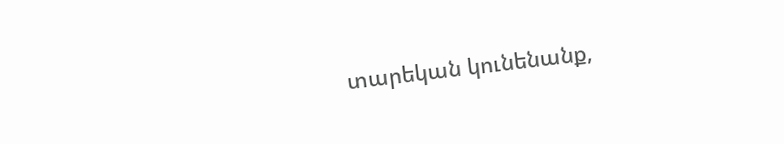տարեկան կունենանք,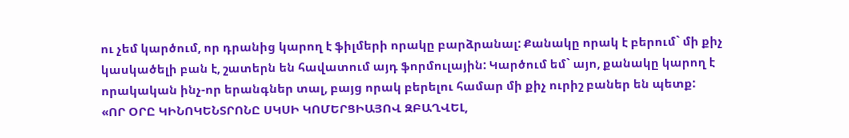ու չեմ կարծում, որ դրանից կարող է ֆիլմերի որակը բարձրանալ: Քանակը որակ է բերում` մի քիչ կասկածելի բան է, շատերն են հավատում այդ ֆորմուլային: Կարծում եմ` այո, քանակը կարող է որակական ինչ-որ երանգներ տալ, բայց որակ բերելու համար մի քիչ ուրիշ բաներ են պետք:
«ՈՐ ՕՐԸ ԿԻՆՈԿԵՆՏՐՈՆԸ ՍԿՍԻ ԿՈՄԵՐՑԻԱՅՈՎ ԶԲԱՂՎԵԼ,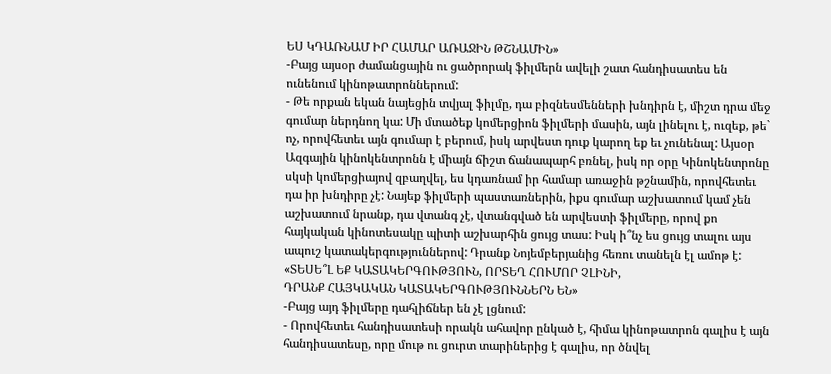ԵՍ ԿԴԱՌՆԱՄ ԻՐ ՀԱՄԱՐ ԱՌԱՋԻՆ ԹՇՆԱՄԻՆ»
-Բայց այսօր ժամանցային ու ցածրորակ ֆիլմերն ավելի շատ հանդիսատես են ունենում կինոթատրոններում:
- Թե որքան եկան նայեցին տվյալ ֆիլմը, դա բիզնեսմենների խնդիրն է, միշտ դրա մեջ գումար ներդնող կա: Մի մտածեք կոմերցիոն ֆիլմերի մասին, այն լինելու է, ուզեք, թե` ոչ, որովհետեւ այն գումար է բերում, իսկ արվեստ դուք կարող եք եւ չունենալ: Այսօր Ազգային կինոկենտրոնն է միայն ճիշտ ճանապարհ բռնել, իսկ որ օրը Կինոկենտրոնը սկսի կոմերցիայով զբաղվել, ես կդառնամ իր համար առաջին թշնամին, որովհետեւ դա իր խնդիրը չէ: Նայեք ֆիլմերի պաստառներին, իքս գումար աշխատում կամ չեն աշխատում նրանք, դա վտանգ չէ, վտանգված են արվեստի ֆիլմերը, որով քո հայկական կինոտեսակը պիտի աշխարհին ցույց տաս: Իսկ ի՞նչ ես ցույց տալու այս ապուշ կատակերգություններով: Դրանք Նոյեմբերյանից հեռու տանելն էլ ամոթ է:
«ՏԵՍԵ՞Լ ԵՔ ԿԱՏԱԿԵՐԳՈՒԹՅՈՒՆ, ՈՐՏԵՂ ՀՈՒՄՈՐ ՉԼԻՆԻ,
ԴՐԱՆՔ ՀԱՅԿԱԿԱՆ ԿԱՏԱԿԵՐԳՈՒԹՅՈՒՆՆԵՐՆ ԵՆ»
-Բայց այդ ֆիլմերը դահլիճներ են չէ լցնում:
- Որովհետեւ հանդիսատեսի որակն ահավոր ընկած է, հիմա կինոթատրոն գալիս է այն հանդիսատեսը, որը մութ ու ցուրտ տարիներից է գալիս, որ ծնվել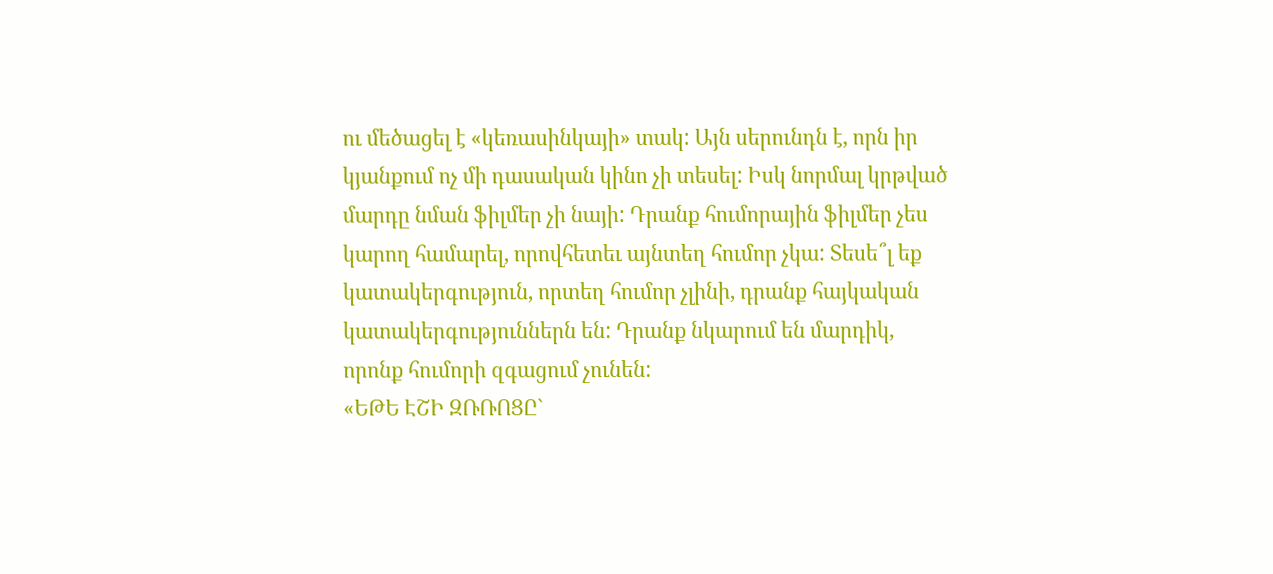ու մեծացել է «կեռասինկայի» տակ: Այն սերունդն է, որն իր կյանքում ոչ մի դասական կինո չի տեսել: Իսկ նորմալ կրթված մարդը նման ֆիլմեր չի նայի: Դրանք հումորային ֆիլմեր չես կարող համարել, որովհետեւ այնտեղ հումոր չկա: Տեսե՞լ եք կատակերգություն, որտեղ հումոր չլինի, դրանք հայկական կատակերգություններն են: Դրանք նկարում են մարդիկ, որոնք հումորի զգացում չունեն:
«ԵԹԵ ԷՇԻ ԶՌՌՈՑԸ`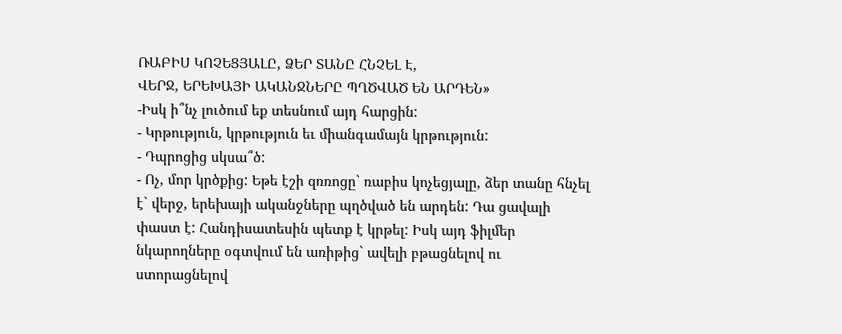ՌԱԲԻՍ ԿՈՉԵՑՅԱԼԸ, ՁԵՐ ՏԱՆԸ ՀՆՉԵԼ Է,
ՎԵՐՋ, ԵՐԵԽԱՅԻ ԱԿԱՆՋՆԵՐԸ ՊՂԾՎԱԾ ԵՆ ԱՐԴԵՆ»
-Իսկ ի՞նչ լուծում եք տեսնում այդ հարցին:
- Կրթություն, կրթություն եւ միանգամայն կրթություն:
- Դպրոցից սկսա՞ծ:
- Ոչ, մոր կրծքից: Եթե էշի զռռոցը` ռաբիս կոչեցյալը, ձեր տանը հնչել է` վերջ, երեխայի ականջները պղծված են արդեն: Դա ցավալի փաստ է: Հանդիսատեսին պետք է կրթել: Իսկ այդ ֆիլմեր նկարողները օգտվում են առիթից` ավելի բթացնելով ու ստորացնելով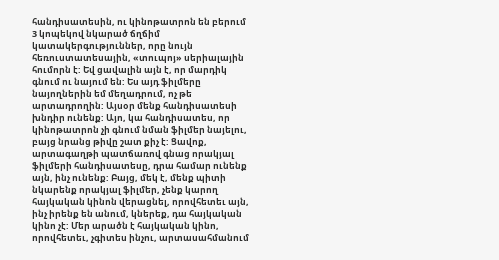հանդիսատեսին, ու կինոթատրոն են բերում 3 կոպեկով նկարած ճղճիմ կատակերգություններ, որը նույն հեռուստատեսային, «տուպոյ» սերիալային հումորն է: Եվ ցավալին այն է, որ մարդիկ գնում ու նայում են: Ես այդ ֆիլմերը նայողներին եմ մեղադրում, ոչ թե արտադրողին: Այսօր մենք հանդիսատեսի խնդիր ունենք: Այո, կա հանդիսատես, որ կինոթատրոն չի գնում նման ֆիլմեր նայելու, բայց նրանց թիվը շատ քիչ է: Ցավոք, արտագաղթի պատճառով գնաց որակյալ ֆիլմերի հանդիսատեսը, դրա համար ունենք այն, ինչ ունենք: Բայց, մեկ է, մենք պիտի նկարենք որակյալ ֆիլմեր, չենք կարող հայկական կինոն վերացնել, որովհետեւ այն, ինչ իրենք են անում, կներեք, դա հայկական կինո չէ: Մեր արածն է հայկական կինո, որովհետեւ, չգիտես ինչու, արտասահմանում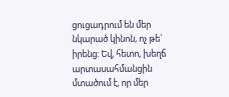ցուցադրում են մեր նկարած կինոն, ոչ թե` իրենց: Եվ, հետո, խեղճ արտասահմանցին մտածում է, որ մեր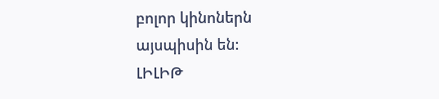բոլոր կինոներն այսպիսին են:
ԼԻԼԻԹ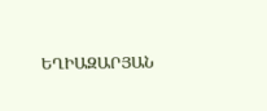ԵՂԻԱԶԱՐՅԱՆ